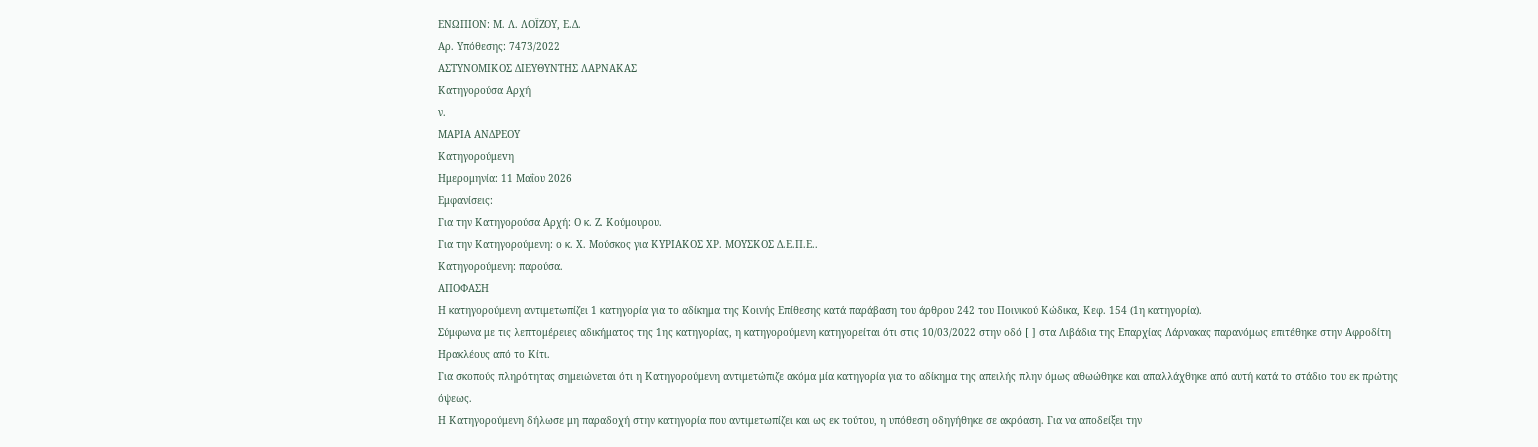ΕΝΩΠΙΟΝ: Μ. Λ. ΛΟΪΖΟΥ, Ε.Δ.
Αρ. Yπόθεσης: 7473/2022
ΑΣΤΥΝΟΜΙΚΟΣ ΔΙΕΥΘΥΝΤΗΣ ΛΑΡΝΑΚΑΣ
Κατηγορούσα Αρχή
ν.
ΜΑΡΙΑ ΑΝΔΡΕΟΥ
Κατηγορούμεvη
Ημερομηνία: 11 Μαΐου 2026
Εμφανίσεις:
Για την Κατηγορούσα Αρχή: Ο κ. Ζ. Κούμουρου.
Για την Κατηγορούμενη: ο κ. Χ. Μούσκος για ΚΥΡΙΑΚΟΣ ΧΡ. ΜΟΥΣΚΟΣ Δ.Ε.Π.Ε..
Κατηγορούμενη: παρούσα.
ΑΠΟΦΑΣΗ
Η κατηγορούμενη αντιμετωπίζει 1 κατηγορία για το αδίκημα της Κοινής Επίθεσης κατά παράβαση του άρθρου 242 του Ποινικού Κώδικα, Κεφ. 154 (1η κατηγορία).
Σύμφωνα με τις λεπτομέρειες αδικήματος της 1ης κατηγορίας, η κατηγορούμενη κατηγορείται ότι στις 10/03/2022 στην οδό [ ] στα Λιβάδια της Επαρχίας Λάρνακας παρανόμως επιτέθηκε στην Αφροδίτη Ηρακλέους από το Κίτι.
Για σκοπούς πληρότητας σημειώνεται ότι η Κατηγορούμενη αντιμετώπιζε ακόμα μία κατηγορία για το αδίκημα της απειλής πλην όμως αθωώθηκε και απαλλάχθηκε από αυτή κατά το στάδιο του εκ πρώτης όψεως.
Η Κατηγορούμενη δήλωσε μη παραδοχή στην κατηγορία που αντιμετωπίζει και ως εκ τούτου, η υπόθεση οδηγήθηκε σε ακρόαση. Για να αποδείξει την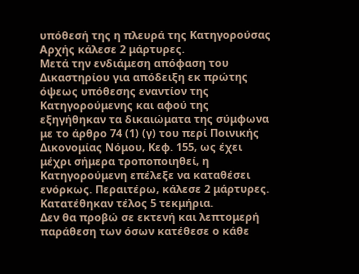υπόθεσή της η πλευρά της Κατηγορούσας Αρχής κάλεσε 2 μάρτυρες.
Μετά την ενδιάμεση απόφαση του Δικαστηρίου για απόδειξη εκ πρώτης όψεως υπόθεσης εναντίον της Κατηγορούμενης και αφού της εξηγήθηκαν τα δικαιώματα της σύμφωνα με το άρθρο 74 (1) (γ) του περί Ποινικής Δικονομίας Νόμου, Κεφ. 155, ως έχει μέχρι σήμερα τροποποιηθεί, η Κατηγορούμενη επέλεξε να καταθέσει ενόρκως. Περαιτέρω, κάλεσε 2 μάρτυρες. Κατατέθηκαν τέλος 5 τεκμήρια.
Δεν θα προβώ σε εκτενή και λεπτομερή παράθεση των όσων κατέθεσε ο κάθε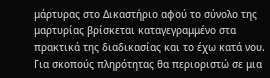μάρτυρας στο Δικαστήριο αφού το σύνολο της μαρτυρίας βρίσκεται καταγεγραμμένο στα πρακτικά της διαδικασίας και το έχω κατά νου. Για σκοπούς πληρότητας θα περιοριστώ σε μια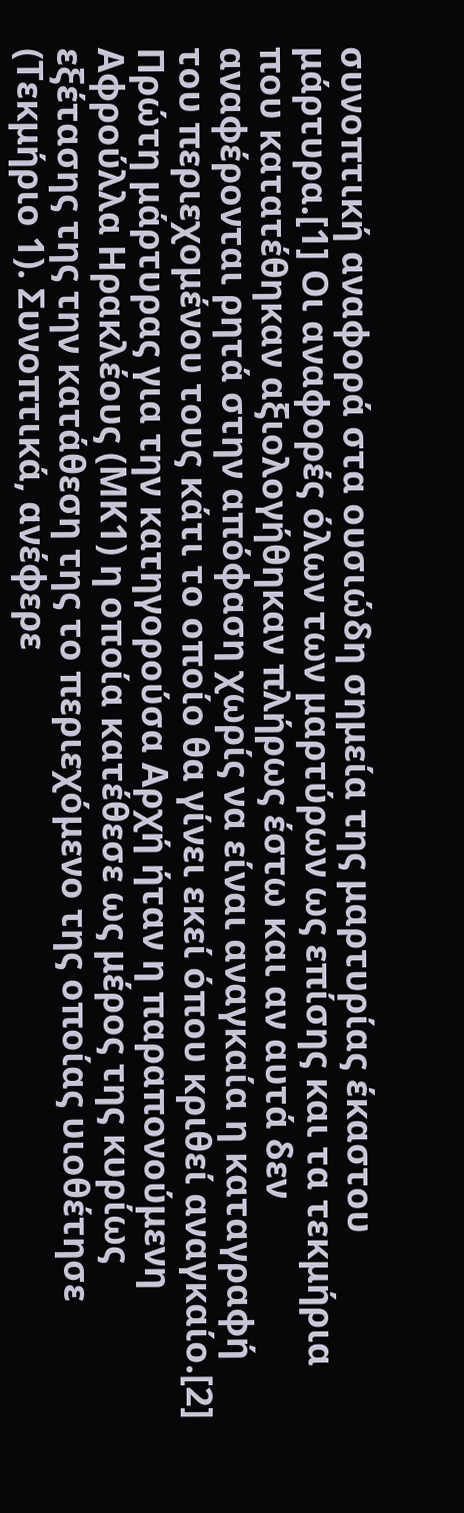συνοπτική αναφορά στα ουσιώδη σημεία της μαρτυρίας έκαστου μάρτυρα.[1] Οι αναφορές όλων των μαρτύρων ως επίσης και τα τεκμήρια που κατατέθηκαν αξιολογήθηκαν πλήρως έστω και αν αυτά δεν αναφέρονται ρητά στην απόφαση χωρίς να είναι αναγκαία η καταγραφή του περιεχομένου τους κάτι το οποίο θα γίνει εκεί όπου κριθεί αναγκαίο.[2]
Πρώτη μάρτυρας για την κατηγορούσα Αρχή ήταν η παραπονούμενη Αφρούλλα Ηρακλέους (ΜΚ1) η οποία κατέθεσε ως μέρος της κυρίως εξέτασης της την κατάθεση της το περιεχόμενο της οποίας υιοθέτησε (Τεκμήριο 1). Συνοπτικά, ανέφερε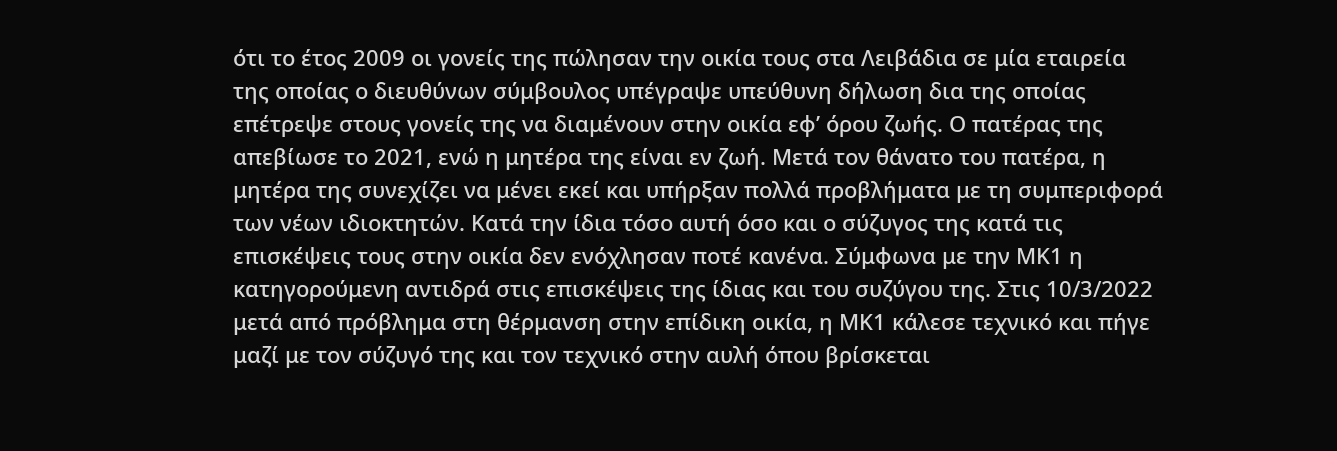ότι το έτος 2009 οι γονείς της πώλησαν την οικία τους στα Λειβάδια σε μία εταιρεία της οποίας ο διευθύνων σύμβουλος υπέγραψε υπεύθυνη δήλωση δια της οποίας επέτρεψε στους γονείς της να διαμένουν στην οικία εφ’ όρου ζωής. Ο πατέρας της απεβίωσε το 2021, ενώ η μητέρα της είναι εν ζωή. Μετά τον θάνατο του πατέρα, η μητέρα της συνεχίζει να μένει εκεί και υπήρξαν πολλά προβλήματα με τη συμπεριφορά των νέων ιδιοκτητών. Κατά την ίδια τόσο αυτή όσο και ο σύζυγος της κατά τις επισκέψεις τους στην οικία δεν ενόχλησαν ποτέ κανένα. Σύμφωνα με την ΜΚ1 η κατηγορούμενη αντιδρά στις επισκέψεις της ίδιας και του συζύγου της. Στις 10/3/2022 μετά από πρόβλημα στη θέρμανση στην επίδικη οικία, η ΜΚ1 κάλεσε τεχνικό και πήγε μαζί με τον σύζυγό της και τον τεχνικό στην αυλή όπου βρίσκεται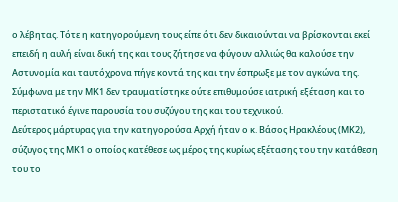ο λέβητας. Τότε η κατηγορούμενη τους είπε ότι δεν δικαιούνται να βρίσκονται εκεί επειδή η αυλή είναι δική της και τους ζήτησε να φύγουν αλλιώς θα καλούσε την Αστυνομία και ταυτόχρονα πήγε κοντά της και την έσπρωξε με τον αγκώνα της. Σύμφωνα με την ΜΚ1 δεν τραυματίστηκε ούτε επιθυμούσε ιατρική εξέταση και το περιστατικό έγινε παρουσία του συζύγου της και του τεχνικού.
Δεύτερος μάρτυρας για την κατηγορούσα Αρχή ήταν ο κ. Βάσος Ηρακλέους (ΜΚ2), σύζυγος της ΜΚ1 ο οποίος κατέθεσε ως μέρος της κυρίως εξέτασης του την κατάθεση του το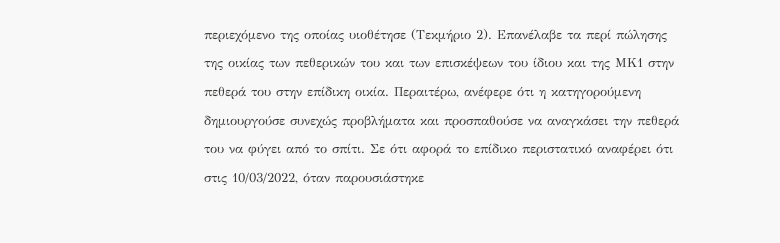περιεχόμενο της οποίας υιοθέτησε (Τεκμήριο 2). Επανέλαβε τα περί πώλησης της οικίας των πεθερικών του και των επισκέψεων του ίδιου και της ΜΚ1 στην πεθερά του στην επίδικη οικία. Περαιτέρω, ανέφερε ότι η κατηγορούμενη δημιουργούσε συνεχώς προβλήματα και προσπαθούσε να αναγκάσει την πεθερά του να φύγει από το σπίτι. Σε ότι αφορά το επίδικο περιστατικό αναφέρει ότι στις 10/03/2022, όταν παρουσιάστηκε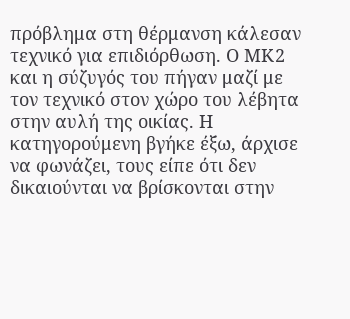πρόβλημα στη θέρμανση κάλεσαν τεχνικό για επιδιόρθωση. Ο ΜΚ2 και η σύζυγός του πήγαν μαζί με τον τεχνικό στον χώρο του λέβητα στην αυλή της οικίας. Η κατηγορούμενη βγήκε έξω, άρχισε να φωνάζει, τους είπε ότι δεν δικαιούνται να βρίσκονται στην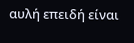αυλή επειδή είναι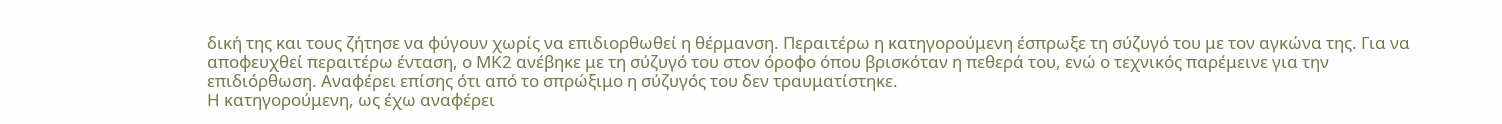δική της και τους ζήτησε να φύγουν χωρίς να επιδιορθωθεί η θέρμανση. Περαιτέρω η κατηγορούμενη έσπρωξε τη σύζυγό του με τον αγκώνα της. Για να αποφευχθεί περαιτέρω ένταση, ο ΜΚ2 ανέβηκε με τη σύζυγό του στον όροφο όπου βρισκόταν η πεθερά του, ενώ ο τεχνικός παρέμεινε για την επιδιόρθωση. Αναφέρει επίσης ότι από το σπρώξιμο η σύζυγός του δεν τραυματίστηκε.
Η κατηγορούμενη, ως έχω αναφέρει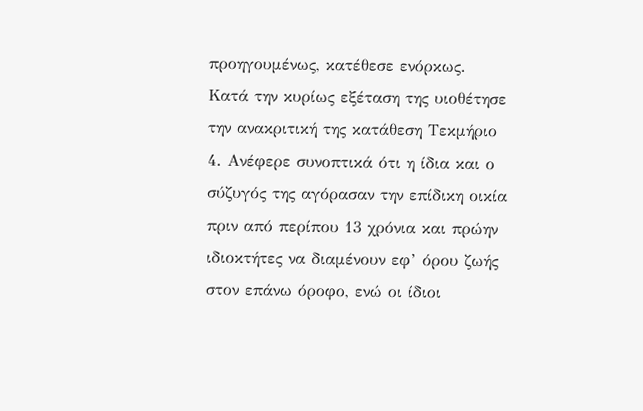προηγουμένως, κατέθεσε ενόρκως. Κατά την κυρίως εξέταση της υιοθέτησε την ανακριτική της κατάθεση Τεκμήριο 4. Ανέφερε συνοπτικά ότι η ίδια και ο σύζυγός της αγόρασαν την επίδικη οικία πριν από περίπου 13 χρόνια και πρώην ιδιοκτήτες να διαμένουν εφ’ όρου ζωής στον επάνω όροφο, ενώ οι ίδιοι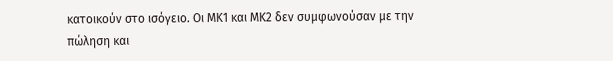κατοικούν στο ισόγειο. Οι ΜΚ1 και ΜΚ2 δεν συμφωνούσαν με την πώληση και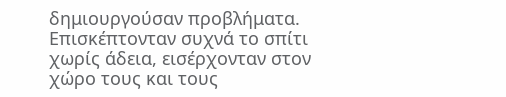δημιουργούσαν προβλήματα. Επισκέπτονταν συχνά το σπίτι χωρίς άδεια, εισέρχονταν στον χώρο τους και τους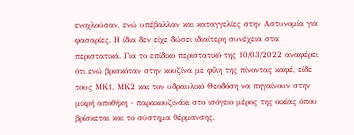ενοχλούσαν, ενώ υπέβαλλαν και καταγγελίες στην Αστυνομία για φασαρίες. Η ίδια δεν είχε δώσει ιδιαίτερη συνέχεια στα περιστατικά. Για το επίδικο περιστατικό της 10/03/2022 αναφέρει ότι ενώ βρισκόταν στην κουζίνα με φίλη της πίνοντας καφέ, είδε τους ΜΚ1, ΜΚ2 και τον υδραυλικό Θεοδόση να πηγαίνουν στην μικρή αποθήκη - παρακουζινάκι στο ισόγειο μέρος της οικίας όπου βρίσκεται και το σύστημα θέρμανσης.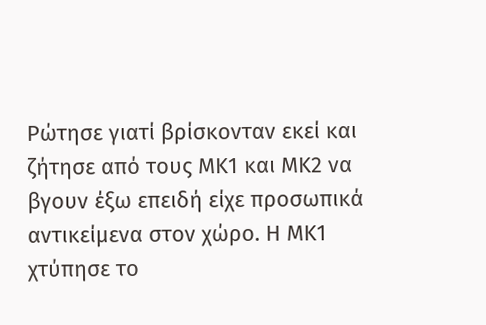Ρώτησε γιατί βρίσκονταν εκεί και ζήτησε από τους ΜΚ1 και ΜΚ2 να βγουν έξω επειδή είχε προσωπικά αντικείμενα στον χώρο. Η ΜΚ1 χτύπησε το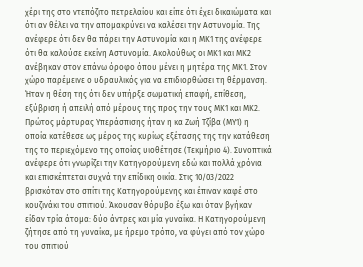χέρι της στο ντεπόζιτο πετρελαίου και είπε ότι έχει δικαιώματα και ότι αν θέλει να την απομακρύνει να καλέσει την Αστυνομία. Της ανέφερε ότι δεν θα πάρει την Αστυνομία και η ΜΚ1 της ανέφερε ότι θα καλούσε εκείνη Αστυνομία. Ακολούθως οι ΜΚ1 και ΜΚ2 ανέβηκαν στον επάνω όροφο όπου μένει η μητέρα της ΜΚ1. Στον χώρο παρέμεινε ο υδραυλικός για να επιδιορθώσει τη θέρμανση. Ήταν η θέση της ότι δεν υπήρξε σωματική επαφή, επίθεση, εξύβριση ή απειλή από μέρους της προς την τους ΜΚ1 και ΜΚ2.
Πρώτος μάρτυρας Υπεράσπισης ήταν η κα Ζωή Τζίβα (ΜΥ1) η οποία κατέθεσε ως μέρος της κυρίως εξέτασης της την κατάθεση της το περιεχόμενο της οποίας υιοθέτησε (Τεκμήριο 4). Συνοπτικά ανέφερε ότι γνωρίζει την Κατηγορούμενη εδώ και πολλά χρόνια και επισκέπτεται συχνά την επίδικη οικία. Στις 10/03/2022 βρισκόταν στο σπίτι της Κατηγορούμενης και έπιναν καφέ στο κουζινάκι του σπιτιού. Άκουσαν θόρυβο έξω και όταν βγήκαν είδαν τρία άτομα: δύο άντρες και μία γυναίκα. Η Κατηγορούμενη ζήτησε από τη γυναίκα, με ήρεμο τρόπο, να φύγει από τον χώρο του σπιτιού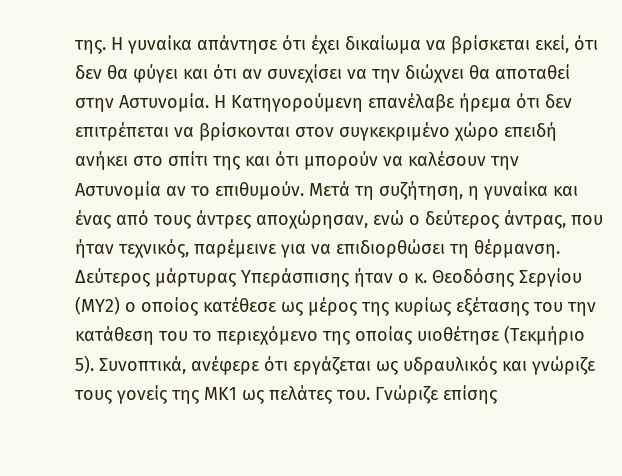της. Η γυναίκα απάντησε ότι έχει δικαίωμα να βρίσκεται εκεί, ότι δεν θα φύγει και ότι αν συνεχίσει να την διώχνει θα αποταθεί στην Αστυνομία. Η Κατηγορούμενη επανέλαβε ήρεμα ότι δεν επιτρέπεται να βρίσκονται στον συγκεκριμένο χώρο επειδή ανήκει στο σπίτι της και ότι μπορούν να καλέσουν την Αστυνομία αν το επιθυμούν. Μετά τη συζήτηση, η γυναίκα και ένας από τους άντρες αποχώρησαν, ενώ ο δεύτερος άντρας, που ήταν τεχνικός, παρέμεινε για να επιδιορθώσει τη θέρμανση.
Δεύτερος μάρτυρας Υπεράσπισης ήταν ο κ. Θεοδόσης Σεργίου (ΜΥ2) ο οποίος κατέθεσε ως μέρος της κυρίως εξέτασης του την κατάθεση του το περιεχόμενο της οποίας υιοθέτησε (Τεκμήριο 5). Συνοπτικά, ανέφερε ότι εργάζεται ως υδραυλικός και γνώριζε τους γονείς της ΜΚ1 ως πελάτες του. Γνώριζε επίσης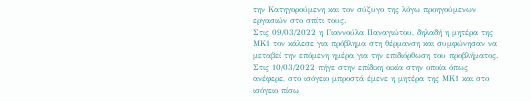την Κατηγορούμενη και τον σύζυγο της λόγω προηγούμενων εργασιών στο σπίτι τους.
Στις 09/03/2022 η Γιαννούλα Παναγιώτου, δηλαδή η μητέρα της ΜΚ1 τον κάλεσε για πρόβλημα στη θέρμανση και συμφώνησαν να μεταβεί την επόμενη ημέρα για την επιδιόρθωση του προβλήματος. Στις 10/03/2022 πήγε στην επίδικη οικία στην οποία όπως ανέφερε, στο ισόγειο μπροστά έμενε η μητέρα της ΜΚ1 και στο ισόγειο πίσω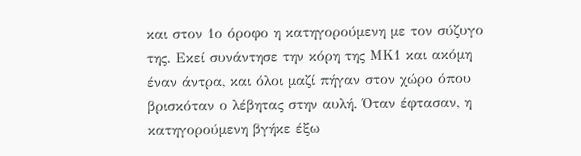και στον 1ο όροφο η κατηγορούμενη με τον σύζυγο της. Εκεί συνάντησε την κόρη της ΜΚ1 και ακόμη έναν άντρα, και όλοι μαζί πήγαν στον χώρο όπου βρισκόταν ο λέβητας στην αυλή. Όταν έφτασαν, η κατηγορούμενη βγήκε έξω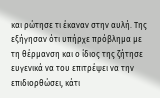και ρώτησε τι έκαναν στην αυλή. Της εξήγησαν ότι υπήρχε πρόβλημα με τη θέρμανση και ο ίδιος της ζήτησε ευγενικά να του επιτρέψει να την επιδιορθώσει, κάτι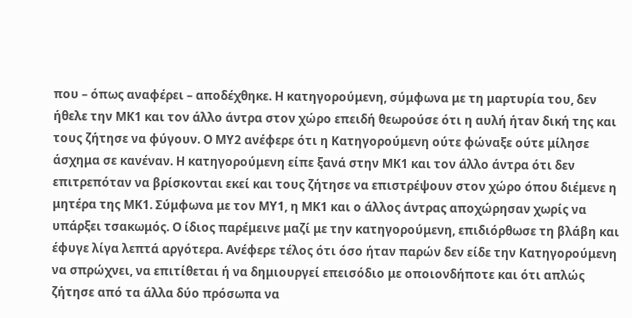που – όπως αναφέρει – αποδέχθηκε. Η κατηγορούμενη, σύμφωνα με τη μαρτυρία του, δεν ήθελε την ΜΚ1 και τον άλλο άντρα στον χώρο επειδή θεωρούσε ότι η αυλή ήταν δική της και τους ζήτησε να φύγουν. Ο ΜΥ2 ανέφερε ότι η Κατηγορούμενη ούτε φώναξε ούτε μίλησε άσχημα σε κανέναν. Η κατηγορούμενη είπε ξανά στην ΜΚ1 και τον άλλο άντρα ότι δεν επιτρεπόταν να βρίσκονται εκεί και τους ζήτησε να επιστρέψουν στον χώρο όπου διέμενε η μητέρα της ΜΚ1. Σύμφωνα με τον ΜΥ1, η ΜΚ1 και ο άλλος άντρας αποχώρησαν χωρίς να υπάρξει τσακωμός. Ο ίδιος παρέμεινε μαζί με την κατηγορούμενη, επιδιόρθωσε τη βλάβη και έφυγε λίγα λεπτά αργότερα. Ανέφερε τέλος ότι όσο ήταν παρών δεν είδε την Κατηγορούμενη να σπρώχνει, να επιτίθεται ή να δημιουργεί επεισόδιο με οποιονδήποτε και ότι απλώς ζήτησε από τα άλλα δύο πρόσωπα να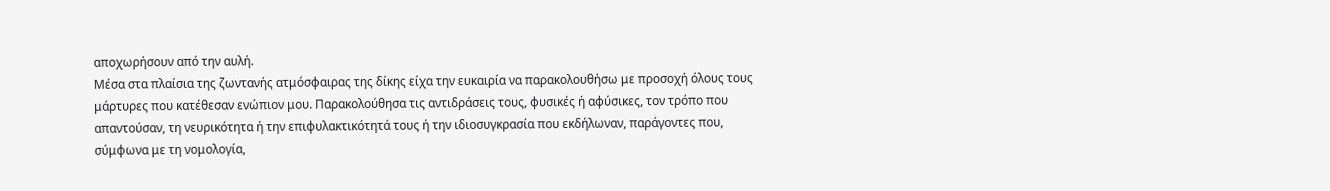αποχωρήσουν από την αυλή.
Μέσα στα πλαίσια της ζωντανής ατμόσφαιρας της δίκης είχα την ευκαιρία να παρακολουθήσω με προσοχή όλους τους μάρτυρες που κατέθεσαν ενώπιον μου. Παρακολούθησα τις αντιδράσεις τους, φυσικές ή αφύσικες, τον τρόπο που απαντούσαν, τη νευρικότητα ή την επιφυλακτικότητά τους ή την ιδιοσυγκρασία που εκδήλωναν, παράγοντες που, σύμφωνα με τη νομολογία,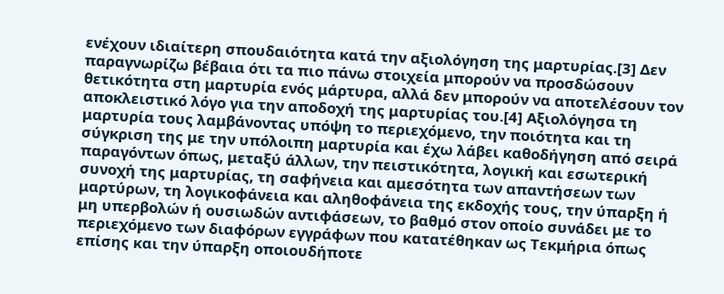ενέχουν ιδιαίτερη σπουδαιότητα κατά την αξιολόγηση της μαρτυρίας.[3] Δεν παραγνωρίζω βέβαια ότι τα πιο πάνω στοιχεία μπορούν να προσδώσουν θετικότητα στη μαρτυρία ενός μάρτυρα, αλλά δεν μπορούν να αποτελέσουν τον αποκλειστικό λόγο για την αποδοχή της μαρτυρίας του.[4] Αξιολόγησα τη μαρτυρία τους λαμβάνοντας υπόψη το περιεχόμενο, την ποιότητα και τη σύγκριση της με την υπόλοιπη μαρτυρία και έχω λάβει καθοδήγηση από σειρά παραγόντων όπως, μεταξύ άλλων, την πειστικότητα, λογική και εσωτερική συνοχή της μαρτυρίας, τη σαφήνεια και αμεσότητα των απαντήσεων των μαρτύρων, τη λογικοφάνεια και αληθοφάνεια της εκδοχής τους, την ύπαρξη ή μη υπερβολών ή ουσιωδών αντιφάσεων, το βαθμό στον οποίο συνάδει με το περιεχόμενο των διαφόρων εγγράφων που κατατέθηκαν ως Τεκμήρια όπως επίσης και την ύπαρξη οποιουδήποτε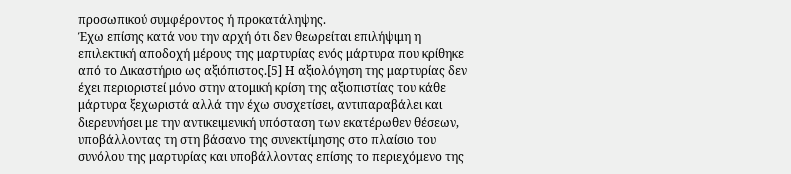προσωπικού συμφέροντος ή προκατάληψης.
Έχω επίσης κατά νου την αρχή ότι δεν θεωρείται επιλήψιμη η επιλεκτική αποδοχή μέρους της μαρτυρίας ενός μάρτυρα που κρίθηκε από το Δικαστήριο ως αξιόπιστος.[5] Η αξιολόγηση της μαρτυρίας δεν έχει περιοριστεί μόνο στην ατομική κρίση της αξιοπιστίας του κάθε μάρτυρα ξεχωριστά αλλά την έχω συσχετίσει, αντιπαραβάλει και διερευνήσει με την αντικειμενική υπόσταση των εκατέρωθεν θέσεων, υποβάλλοντας τη στη βάσανο της συνεκτίμησης στο πλαίσιο του συνόλου της μαρτυρίας και υποβάλλοντας επίσης το περιεχόμενο της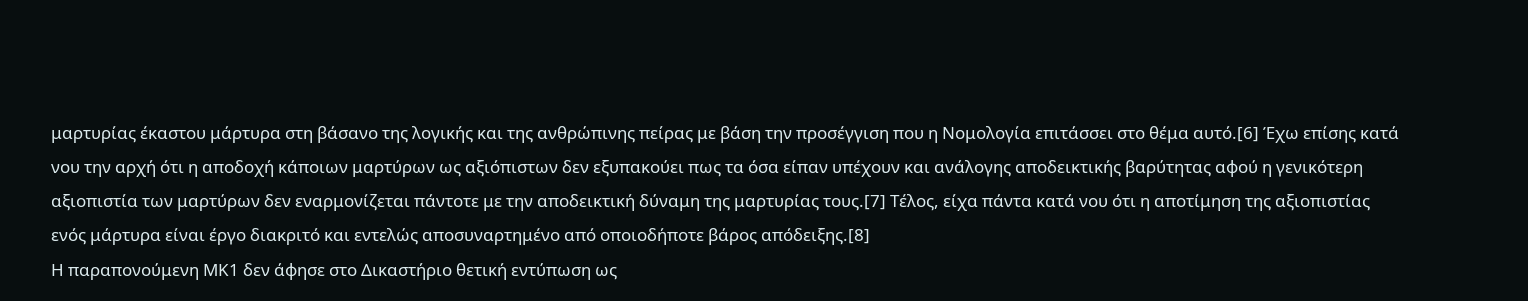μαρτυρίας έκαστου μάρτυρα στη βάσανο της λογικής και της ανθρώπινης πείρας με βάση την προσέγγιση που η Νομολογία επιτάσσει στο θέμα αυτό.[6] Έχω επίσης κατά νου την αρχή ότι η αποδοχή κάποιων μαρτύρων ως αξιόπιστων δεν εξυπακούει πως τα όσα είπαν υπέχουν και ανάλογης αποδεικτικής βαρύτητας αφού η γενικότερη αξιοπιστία των μαρτύρων δεν εναρμονίζεται πάντοτε με την αποδεικτική δύναμη της μαρτυρίας τους.[7] Τέλος, είχα πάντα κατά νου ότι η αποτίμηση της αξιοπιστίας ενός μάρτυρα είναι έργο διακριτό και εντελώς αποσυναρτημένο από οποιοδήποτε βάρος απόδειξης.[8]
Η παραπονούμενη ΜΚ1 δεν άφησε στο Δικαστήριο θετική εντύπωση ως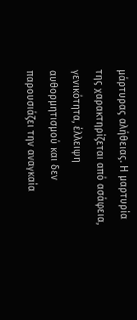μάρτυρας αλήθειας. Η μαρτυρία της χαρακτηρίζεται από ασάφεια, γενικότητα, έλλειψη αυθορμητισμού και δεν παρουσιάζει την αναγκαία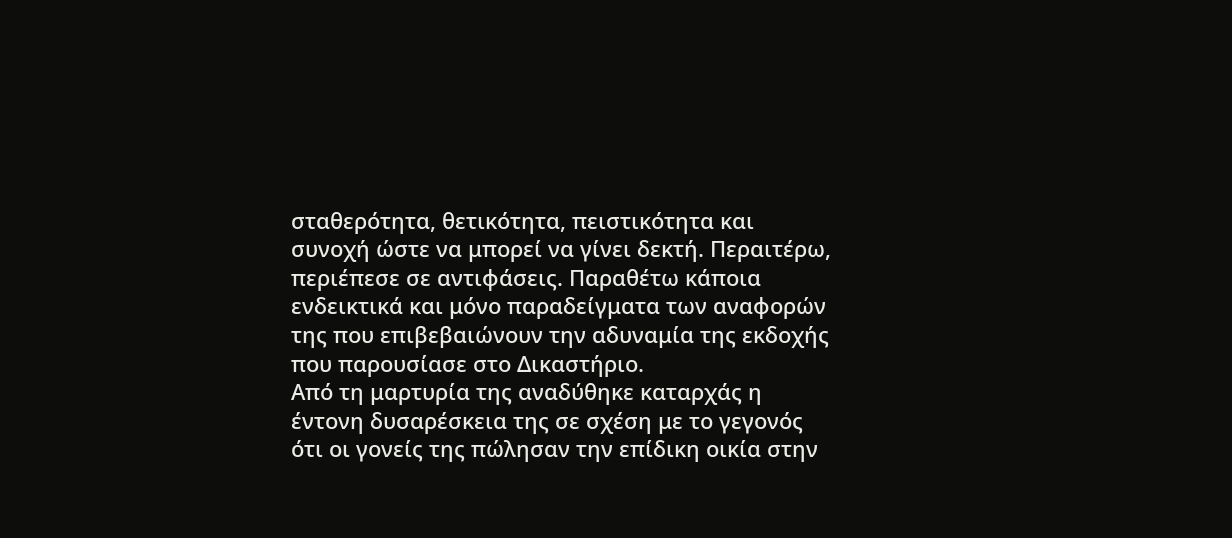σταθερότητα, θετικότητα, πειστικότητα και συνοχή ώστε να μπορεί να γίνει δεκτή. Περαιτέρω, περιέπεσε σε αντιφάσεις. Παραθέτω κάποια ενδεικτικά και μόνο παραδείγματα των αναφορών της που επιβεβαιώνουν την αδυναμία της εκδοχής που παρουσίασε στο Δικαστήριο.
Από τη μαρτυρία της αναδύθηκε καταρχάς η έντονη δυσαρέσκεια της σε σχέση με το γεγονός ότι οι γονείς της πώλησαν την επίδικη οικία στην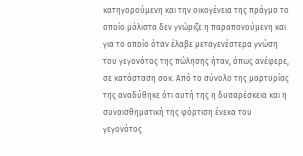κατηγορούμενη και την οικογένεια της πράγμα το οποίο μάλιστα δεν γνώριζε η παραπονούμενη και για το οποίο όταν έλαβε μεταγενέστερα γνώση του γεγονότος της πώλησης ήταν, όπως ανέφερε, σε κατάσταση σοκ. Από το σύνολο της μαρτυρίας της αναδύθηκε ότι αυτή της η δυσαρέσκεια και η συναισθηματική της φόρτιση ένεκα του γεγονότος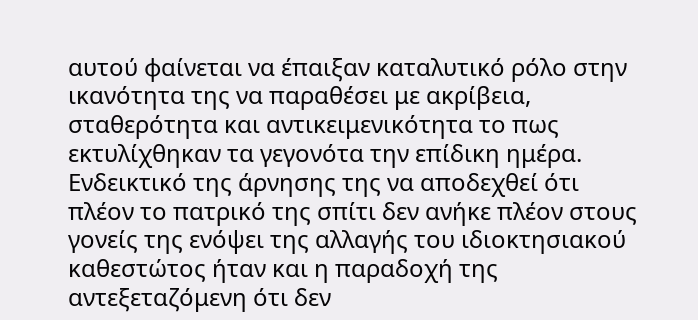αυτού φαίνεται να έπαιξαν καταλυτικό ρόλο στην ικανότητα της να παραθέσει με ακρίβεια, σταθερότητα και αντικειμενικότητα το πως εκτυλίχθηκαν τα γεγονότα την επίδικη ημέρα.
Ενδεικτικό της άρνησης της να αποδεχθεί ότι πλέον το πατρικό της σπίτι δεν ανήκε πλέον στους γονείς της ενόψει της αλλαγής του ιδιοκτησιακού καθεστώτος ήταν και η παραδοχή της αντεξεταζόμενη ότι δεν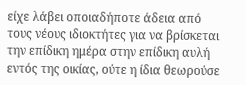είχε λάβει οποιαδήποτε άδεια από τους νέους ιδιοκτήτες για να βρίσκεται την επίδικη ημέρα στην επίδικη αυλή εντός της οικίας, ούτε η ίδια θεωρούσε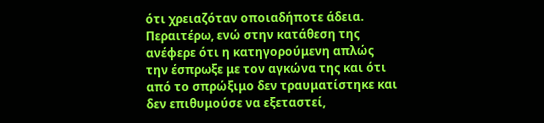ότι χρειαζόταν οποιαδήποτε άδεια.
Περαιτέρω, ενώ στην κατάθεση της ανέφερε ότι η κατηγορούμενη απλώς την έσπρωξε με τον αγκώνα της και ότι από το σπρώξιμο δεν τραυματίστηκε και δεν επιθυμούσε να εξεταστεί,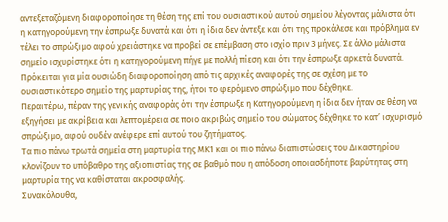αντεξεταζόμενη διαφοροποίησε τη θέση της επί του ουσιαστικού αυτού σημείου λέγοντας μάλιστα ότι η κατηγορούμενη την έσπρωξε δυνατά και ότι η ίδια δεν άντεξε και ότι της προκάλεσε και πρόβλημα εν τέλει το σπρώξιμο αφού χρειάστηκε να προβεί σε επέμβαση στο ισχίο πριν 3 μήνες. Σε άλλο μάλιστα σημείο ισχυρίστηκε ότι η κατηγορούμενη πήγε με πολλή πίεση και ότι την έσπρωξε αρκετά δυνατά. Πρόκειται για μία ουσιώδη διαφοροποίηση από τις αρχικές αναφορές της σε σχέση με το ουσιαστικότερο σημείο της μαρτυρίας της, ήτοι το φερόμενο σπρώξιμο που δέχθηκε.
Περαιτέρω, πέραν της γενικής αναφοράς ότι την έσπρωξε η Κατηγορούμενη η ίδια δεν ήταν σε θέση να εξηγήσει με ακρίβεια και λεπτομέρεια σε ποιο ακριβώς σημείο του σώματος δέχθηκε το κατ’ ισχυρισμό σπρώξιμο, αφού ουδέν ανέφερε επί αυτού του ζητήματος.
Τα πιο πάνω τρωτά σημεία στη μαρτυρία της ΜΚ1 και οι πιο πάνω διαπιστώσεις του Δικαστηρίου κλονίζουν το υπόβαθρο της αξιοπιστίας της σε βαθμό που η απόδοση οποιασδήποτε βαρύτητας στη μαρτυρία της να καθίσταται ακροσφαλής.
Συνακόλουθα,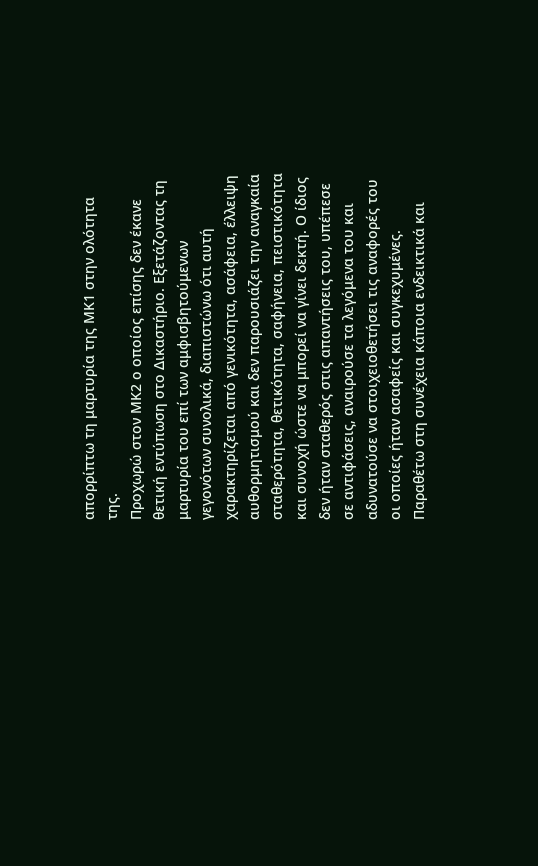απορρίπτω τη μαρτυρία της ΜΚ1 στην ολότητα της.
Προχωρώ στον ΜΚ2 ο οποίος επίσης δεν έκανε θετική εντύπωση στο Δικαστήριο. Εξετάζοντας τη μαρτυρία του επί των αμφισβητούμενων γεγονότων συνολικά, διαπιστώνω ότι αυτή χαρακτηρίζεται από γενικότητα, ασάφεια, έλλειψη αυθορμητισμού και δεν παρουσιάζει την αναγκαία σταθερότητα, θετικότητα, σαφήνεια, πειστικότητα και συνοχή ώστε να μπορεί να γίνει δεκτή. Ο ίδιος δεν ήταν σταθερός στις απαντήσεις του, υπέπεσε σε αντιφάσεις, αναιρούσε τα λεγόμενα του και αδυνατούσε να στοιχειοθετήσει τις αναφορές του οι οποίες ήταν ασαφείς και συγκεχυμένες. Παραθέτω στη συνέχεια κάποια ενδεικτικά και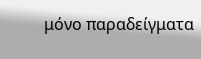μόνο παραδείγματα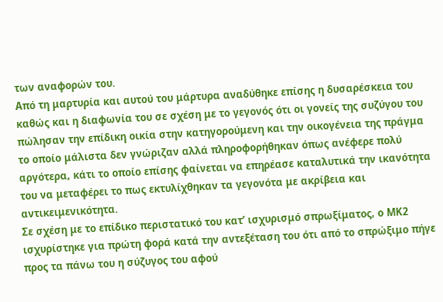των αναφορών του.
Από τη μαρτυρία και αυτού του μάρτυρα αναδύθηκε επίσης η δυσαρέσκεια του καθώς και η διαφωνία του σε σχέση με το γεγονός ότι οι γονείς της συζύγου του πώλησαν την επίδικη οικία στην κατηγορούμενη και την οικογένεια της πράγμα το οποίο μάλιστα δεν γνώριζαν αλλά πληροφορήθηκαν όπως ανέφερε πολύ αργότερα, κάτι το οποίο επίσης φαίνεται να επηρέασε καταλυτικά την ικανότητα του να μεταφέρει το πως εκτυλίχθηκαν τα γεγονότα με ακρίβεια και αντικειμενικότητα.
Σε σχέση με το επίδικο περιστατικό του κατ’ ισχυρισμό σπρωξίματος, ο ΜΚ2 ισχυρίστηκε για πρώτη φορά κατά την αντεξέταση του ότι από το σπρώξιμο πήγε προς τα πάνω του η σύζυγος του αφού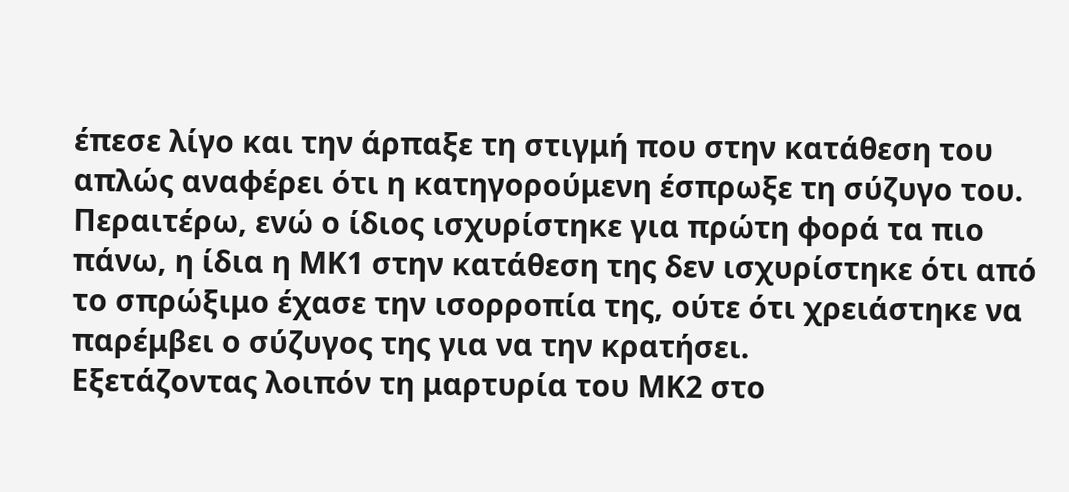έπεσε λίγο και την άρπαξε τη στιγμή που στην κατάθεση του απλώς αναφέρει ότι η κατηγορούμενη έσπρωξε τη σύζυγο του. Περαιτέρω, ενώ ο ίδιος ισχυρίστηκε για πρώτη φορά τα πιο πάνω, η ίδια η ΜΚ1 στην κατάθεση της δεν ισχυρίστηκε ότι από το σπρώξιμο έχασε την ισορροπία της, ούτε ότι χρειάστηκε να παρέμβει ο σύζυγος της για να την κρατήσει.
Εξετάζοντας λοιπόν τη μαρτυρία του ΜΚ2 στο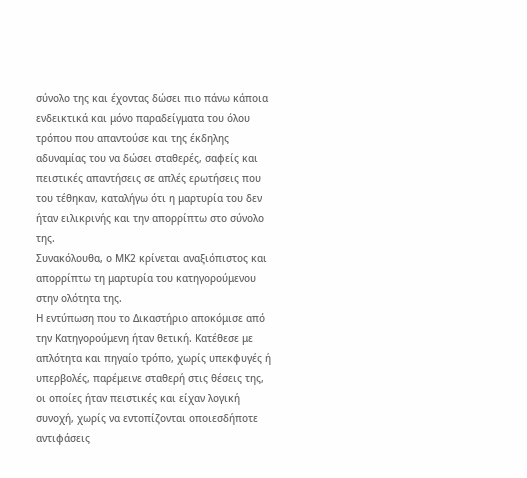σύνολο της και έχοντας δώσει πιο πάνω κάποια ενδεικτικά και μόνο παραδείγματα του όλου τρόπου που απαντούσε και της έκδηλης αδυναμίας του να δώσει σταθερές, σαφείς και πειστικές απαντήσεις σε απλές ερωτήσεις που του τέθηκαν, καταλήγω ότι η μαρτυρία του δεν ήταν ειλικρινής και την απορρίπτω στο σύνολο της.
Συνακόλουθα, ο ΜΚ2 κρίνεται αναξιόπιστος και απορρίπτω τη μαρτυρία του κατηγορούμενου στην ολότητα της.
Η εντύπωση που το Δικαστήριο αποκόμισε από την Κατηγορούμενη ήταν θετική. Κατέθεσε με απλότητα και πηγαίο τρόπο, χωρίς υπεκφυγές ή υπερβολές, παρέμεινε σταθερή στις θέσεις της, οι οποίες ήταν πειστικές και είχαν λογική συνοχή, χωρίς να εντοπίζονται οποιεσδήποτε αντιφάσεις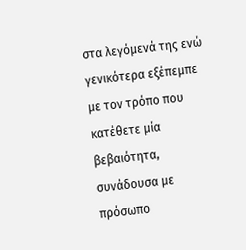στα λεγόμενά της ενώ γενικότερα εξέπεμπε με τον τρόπο που κατέθετε μία βεβαιότητα, συνάδουσα με πρόσωπο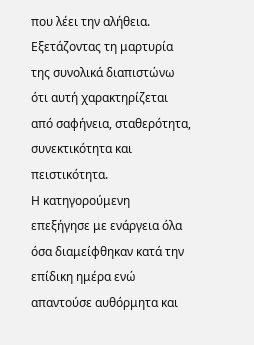που λέει την αλήθεια. Εξετάζοντας τη μαρτυρία της συνολικά διαπιστώνω ότι αυτή χαρακτηρίζεται από σαφήνεια, σταθερότητα, συνεκτικότητα και πειστικότητα.
Η κατηγορούμενη επεξήγησε με ενάργεια όλα όσα διαμείφθηκαν κατά την επίδικη ημέρα ενώ απαντούσε αυθόρμητα και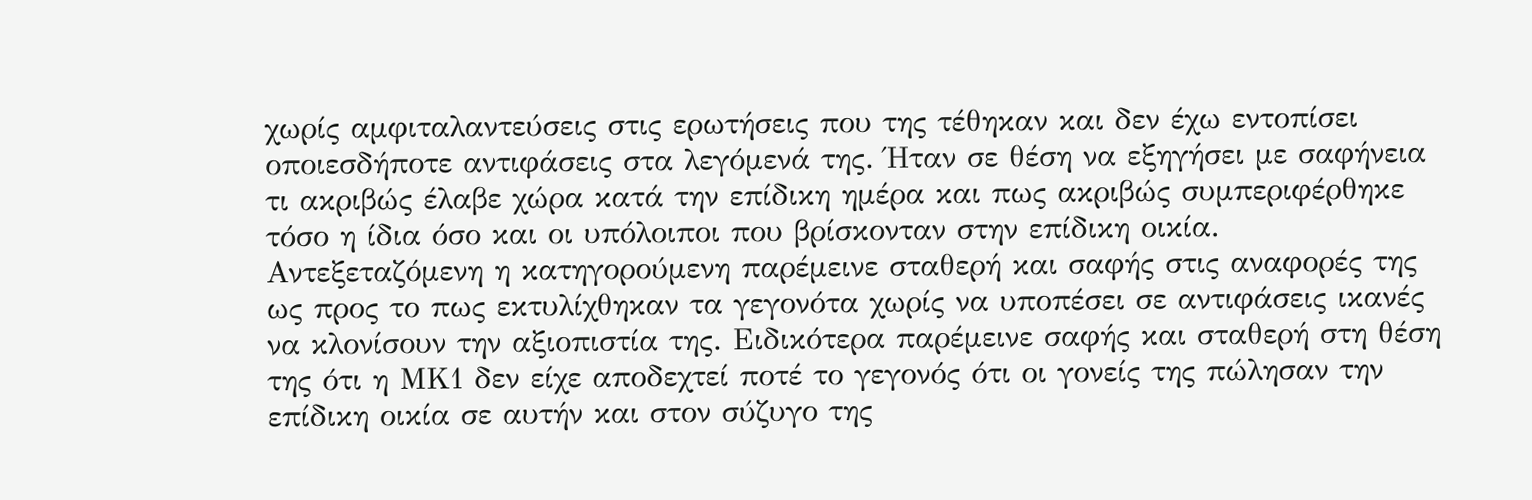χωρίς αμφιταλαντεύσεις στις ερωτήσεις που της τέθηκαν και δεν έχω εντοπίσει οποιεσδήποτε αντιφάσεις στα λεγόμενά της. Ήταν σε θέση να εξηγήσει με σαφήνεια τι ακριβώς έλαβε χώρα κατά την επίδικη ημέρα και πως ακριβώς συμπεριφέρθηκε τόσο η ίδια όσο και οι υπόλοιποι που βρίσκονταν στην επίδικη οικία.
Αντεξεταζόμενη η κατηγορούμενη παρέμεινε σταθερή και σαφής στις αναφορές της ως προς το πως εκτυλίχθηκαν τα γεγονότα χωρίς να υποπέσει σε αντιφάσεις ικανές να κλονίσουν την αξιοπιστία της. Ειδικότερα παρέμεινε σαφής και σταθερή στη θέση της ότι η ΜΚ1 δεν είχε αποδεχτεί ποτέ το γεγονός ότι οι γονείς της πώλησαν την επίδικη οικία σε αυτήν και στον σύζυγο της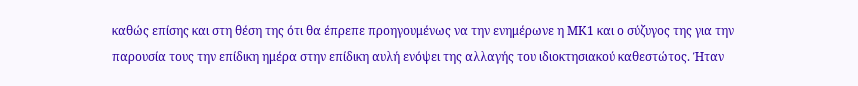καθώς επίσης και στη θέση της ότι θα έπρεπε προηγουμένως να την ενημέρωνε η ΜΚ1 και ο σύζυγος της για την παρουσία τους την επίδικη ημέρα στην επίδικη αυλή ενόψει της αλλαγής του ιδιοκτησιακού καθεστώτος. Ήταν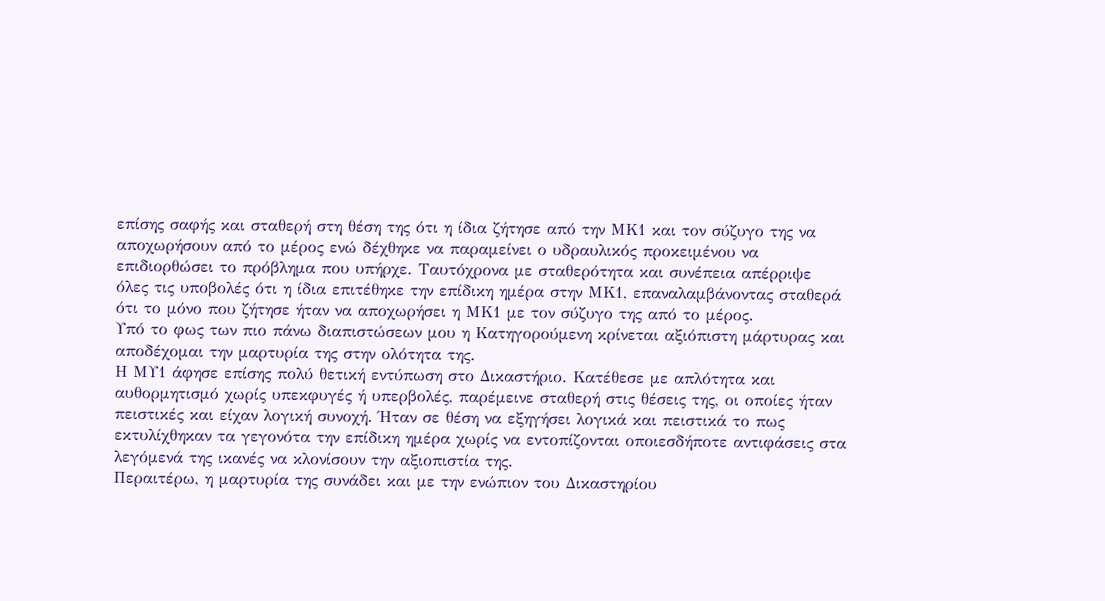επίσης σαφής και σταθερή στη θέση της ότι η ίδια ζήτησε από την ΜΚ1 και τον σύζυγο της να αποχωρήσουν από το μέρος ενώ δέχθηκε να παραμείνει ο υδραυλικός προκειμένου να επιδιορθώσει το πρόβλημα που υπήρχε. Ταυτόχρονα με σταθερότητα και συνέπεια απέρριψε όλες τις υποβολές ότι η ίδια επιτέθηκε την επίδικη ημέρα στην ΜΚ1, επαναλαμβάνοντας σταθερά ότι το μόνο που ζήτησε ήταν να αποχωρήσει η ΜΚ1 με τον σύζυγο της από το μέρος.
Υπό το φως των πιο πάνω διαπιστώσεων μου η Κατηγορούμενη κρίνεται αξιόπιστη μάρτυρας και αποδέχομαι την μαρτυρία της στην ολότητα της.
Η ΜΥ1 άφησε επίσης πολύ θετική εντύπωση στο Δικαστήριο. Κατέθεσε με απλότητα και αυθορμητισμό χωρίς υπεκφυγές ή υπερβολές, παρέμεινε σταθερή στις θέσεις της, οι οποίες ήταν πειστικές και είχαν λογική συνοχή. Ήταν σε θέση να εξηγήσει λογικά και πειστικά το πως εκτυλίχθηκαν τα γεγονότα την επίδικη ημέρα χωρίς να εντοπίζονται οποιεσδήποτε αντιφάσεις στα λεγόμενά της ικανές να κλονίσουν την αξιοπιστία της.
Περαιτέρω, η μαρτυρία της συνάδει και με την ενώπιον του Δικαστηρίου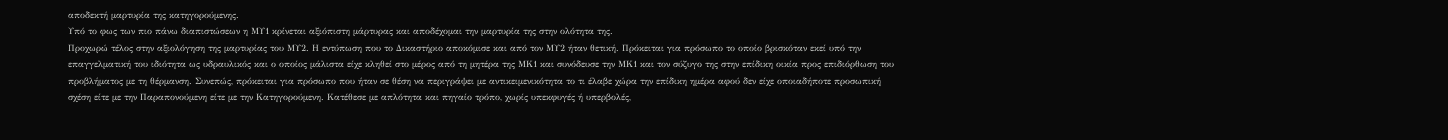αποδεκτή μαρτυρία της κατηγορούμενης.
Υπό το φως των πιο πάνω διαπιστώσεων η ΜΥ1 κρίνεται αξιόπιστη μάρτυρας και αποδέχομαι την μαρτυρία της στην ολότητα της.
Προχωρώ τέλος στην αξιολόγηση της μαρτυρίας του ΜΥ2. Η εντύπωση που το Δικαστήριο αποκόμισε και από τον ΜΥ2 ήταν θετική. Πρόκειται για πρόσωπο το οποίο βρισκόταν εκεί υπό την επαγγελματική του ιδιότητα ως υδραυλικός και ο οποίος μάλιστα είχε κληθεί στο μέρος από τη μητέρα της ΜΚ1 και συνόδευσε την ΜΚ1 και τον σύζυγο της στην επίδικη οικία προς επιδιόρθωση του προβλήματος με τη θέρμανση. Συνεπώς, πρόκειται για πρόσωπο που ήταν σε θέση να περιγράψει με αντικειμενικότητα το τι έλαβε χώρα την επίδικη ημέρα αφού δεν είχε οποιαδήποτε προσωπική σχέση είτε με την Παραπονούμενη είτε με την Κατηγορούμενη. Κατέθεσε με απλότητα και πηγαίο τρόπο, χωρίς υπεκφυγές ή υπερβολές,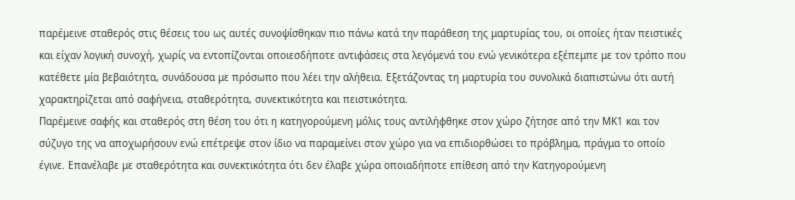παρέμεινε σταθερός στις θέσεις του ως αυτές συνοψίσθηκαν πιο πάνω κατά την παράθεση της μαρτυρίας του, οι οποίες ήταν πειστικές και είχαν λογική συνοχή, χωρίς να εντοπίζονται οποιεσδήποτε αντιφάσεις στα λεγόμενά του ενώ γενικότερα εξέπεμπε με τον τρόπο που κατέθετε μία βεβαιότητα, συνάδουσα με πρόσωπο που λέει την αλήθεια. Εξετάζοντας τη μαρτυρία του συνολικά διαπιστώνω ότι αυτή χαρακτηρίζεται από σαφήνεια, σταθερότητα, συνεκτικότητα και πειστικότητα.
Παρέμεινε σαφής και σταθερός στη θέση του ότι η κατηγορούμενη μόλις τους αντιλήφθηκε στον χώρο ζήτησε από την ΜΚ1 και τον σύζυγο της να αποχωρήσουν ενώ επέτρεψε στον ίδιο να παραμείνει στον χώρο για να επιδιορθώσει το πρόβλημα, πράγμα το οποίο έγινε. Επανέλαβε με σταθερότητα και συνεκτικότητα ότι δεν έλαβε χώρα οποιαδήποτε επίθεση από την Κατηγορούμενη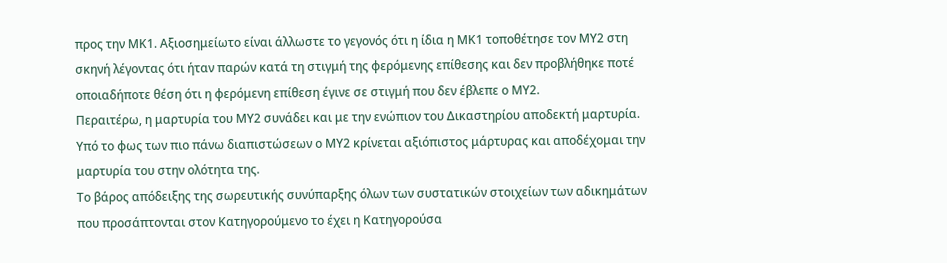προς την ΜΚ1. Αξιοσημείωτο είναι άλλωστε το γεγονός ότι η ίδια η ΜΚ1 τοποθέτησε τον ΜΥ2 στη σκηνή λέγοντας ότι ήταν παρών κατά τη στιγμή της φερόμενης επίθεσης και δεν προβλήθηκε ποτέ οποιαδήποτε θέση ότι η φερόμενη επίθεση έγινε σε στιγμή που δεν έβλεπε ο ΜΥ2.
Περαιτέρω, η μαρτυρία του ΜΥ2 συνάδει και με την ενώπιον του Δικαστηρίου αποδεκτή μαρτυρία.
Υπό το φως των πιο πάνω διαπιστώσεων ο ΜΥ2 κρίνεται αξιόπιστος μάρτυρας και αποδέχομαι την μαρτυρία του στην ολότητα της.
Tο βάρος απόδειξης της σωρευτικής συνύπαρξης όλων των συστατικών στοιχείων των αδικημάτων που προσάπτονται στον Κατηγορούμενο το έχει η Κατηγορούσα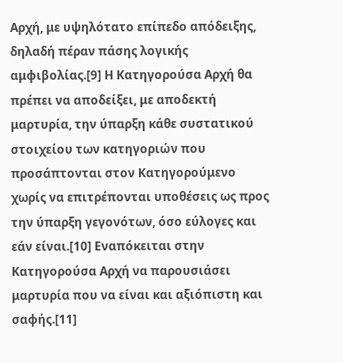Αρχή, με υψηλότατο επίπεδο απόδειξης, δηλαδή πέραν πάσης λογικής αμφιβολίας.[9] Η Κατηγορούσα Αρχή θα πρέπει να αποδείξει, με αποδεκτή μαρτυρία, την ύπαρξη κάθε συστατικού στοιχείου των κατηγοριών που προσάπτονται στον Κατηγορούμενο χωρίς να επιτρέπονται υποθέσεις ως προς την ύπαρξη γεγονότων, όσο εύλογες και εάν είναι.[10] Εναπόκειται στην Κατηγορούσα Αρχή να παρουσιάσει μαρτυρία που να είναι και αξιόπιστη και σαφής.[11]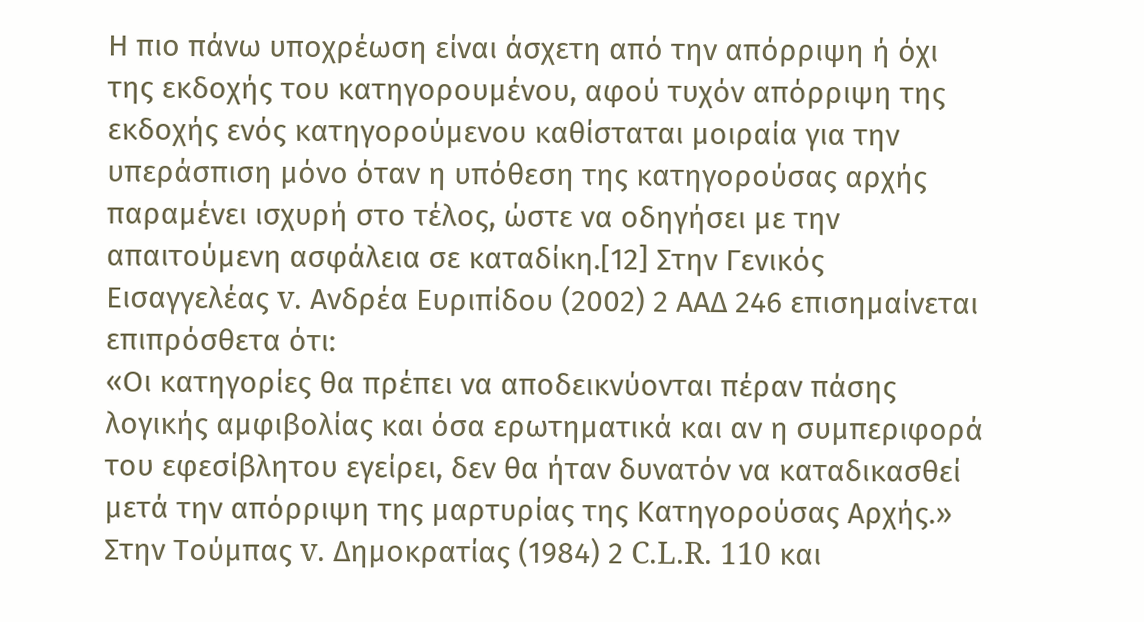Η πιο πάνω υποχρέωση είναι άσχετη από την απόρριψη ή όχι της εκδοχής του κατηγορουμένου, αφού τυχόν απόρριψη της εκδοχής ενός κατηγορούμενου καθίσταται μοιραία για την υπεράσπιση μόνο όταν η υπόθεση της κατηγορούσας αρχής παραμένει ισχυρή στο τέλος, ώστε να οδηγήσει με την απαιτούμενη ασφάλεια σε καταδίκη.[12] Στην Γενικός Εισαγγελέας v. Ανδρέα Ευριπίδου (2002) 2 ΑΑΔ 246 επισημαίνεται επιπρόσθετα ότι:
«Οι κατηγορίες θα πρέπει να αποδεικνύονται πέραν πάσης λογικής αμφιβολίας και όσα ερωτηματικά και αν η συμπεριφορά του εφεσίβλητου εγείρει, δεν θα ήταν δυνατόν να καταδικασθεί μετά την απόρριψη της μαρτυρίας της Κατηγορούσας Αρχής.»
Στην Τούμπας v. Δημοκρατίας (1984) 2 C.L.R. 110 και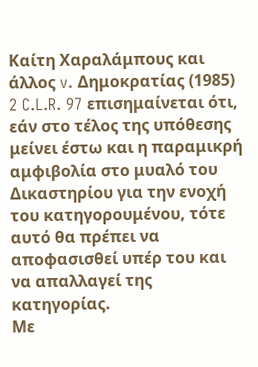Καίτη Χαραλάμπους και άλλος v. Δημοκρατίας (1985) 2 C.L.R. 97 επισημαίνεται ότι, εάν στο τέλος της υπόθεσης μείνει έστω και η παραμικρή αμφιβολία στο μυαλό του Δικαστηρίου για την ενοχή του κατηγορουμένου, τότε αυτό θα πρέπει να αποφασισθεί υπέρ του και να απαλλαγεί της κατηγορίας.
Με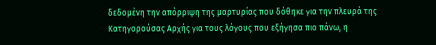δεδομένη την απόρριψη της μαρτυρίας που δόθηκε για την πλευρά της Κατηγορούσας Αρχής για τους λόγους που εξήγησα πιο πάνω, η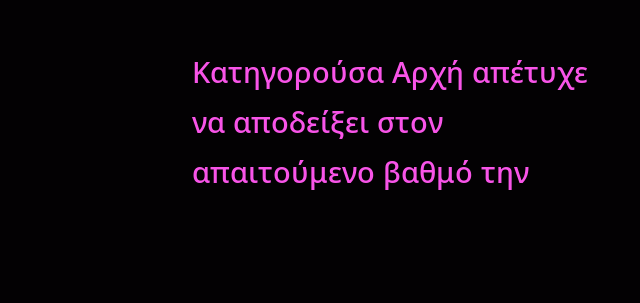Κατηγορούσα Αρχή απέτυχε να αποδείξει στον απαιτούμενο βαθμό την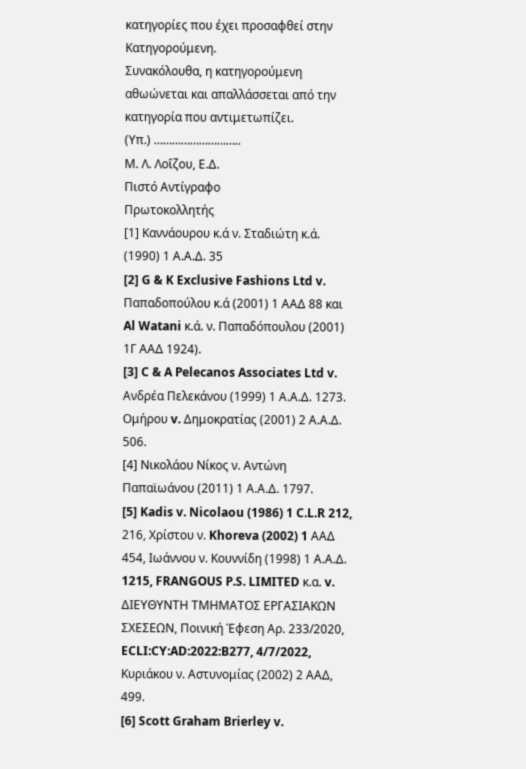κατηγορίες που έχει προσαφθεί στην Κατηγορούμενη.
Συνακόλουθα, η κατηγορούμενη αθωώνεται και απαλλάσσεται από την κατηγορία που αντιμετωπίζει.
(Υπ.) ………………………..
Μ. Λ. Λοΐζου, Ε.Δ.
Πιστό Αντίγραφο
Πρωτοκολλητής
[1] Καννάουρου κ.ά ν. Σταδιώτη κ.ά. (1990) 1 Α.Α.Δ. 35
[2] G & K Exclusive Fashions Ltd v. Παπαδοπούλου κ.ά (2001) 1 ΑΑΔ 88 και Al Watani κ.ά. ν. Παπαδόπουλου (2001) 1Γ ΑΑΔ 1924).
[3] C & A Pelecanos Associates Ltd v. Ανδρέα Πελεκάνου (1999) 1 Α.Α.Δ. 1273. Ομήρου v. Δημοκρατίας (2001) 2 Α.Α.Δ. 506.
[4] Νικολάου Νίκος ν. Aντώνη Παπαϊωάνου (2011) 1 Α.Α.Δ. 1797.
[5] Kadis v. Nicolaou (1986) 1 C.L.R 212, 216, Χρίστου ν. Khoreva (2002) 1 ΑΑΔ 454, Ιωάννου ν. Κουννίδη (1998) 1 Α.Α.Δ. 1215, FRANGOUS P.S. LIMITED κ.α. v. ΔΙΕΥΘΥΝΤΗ ΤΜΗΜΑΤΟΣ ΕΡΓΑΣΙΑΚΩΝ ΣΧΕΣΕΩΝ, Ποινική Έφεση Αρ. 233/2020, ECLI:CY:AD:2022:B277, 4/7/2022, Κυριάκου ν. Αστυνομίας (2002) 2 ΑΑΔ, 499.
[6] Scott Graham Brierley v.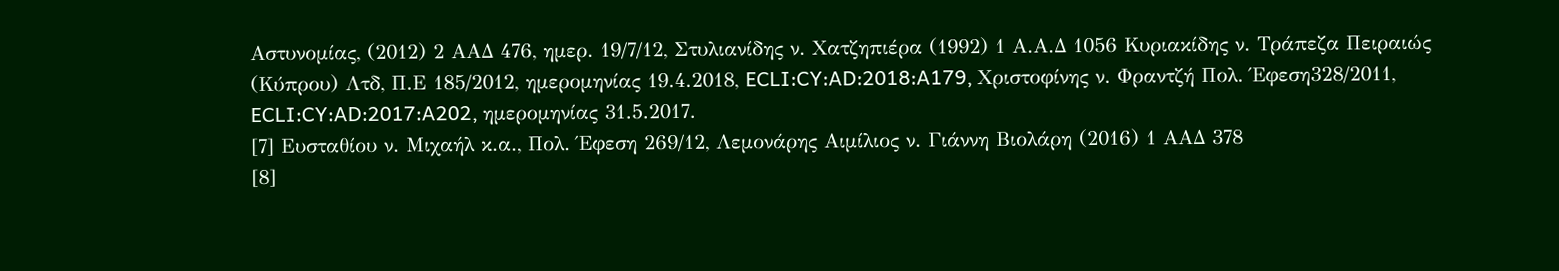Αστυνομίας, (2012) 2 ΑΑΔ 476, ημερ. 19/7/12, Στυλιανίδης ν. Χατζηπιέρα (1992) 1 Α.Α.Δ 1056 Κυριακίδης ν. Τράπεζα Πειραιώς (Κύπρου) Λτδ, Π.Ε 185/2012, ημερομηνίας 19.4.2018, ECLI:CY:AD:2018:A179, Χριστοφίνης ν. Φραντζή Πολ. Έφεση328/2011, ECLI:CY:AD:2017:A202, ημερομηνίας 31.5.2017.
[7] Ευσταθίου ν. Μιχαήλ κ.α., Πολ. Έφεση 269/12, Λεμονάρης Αιμίλιος ν. Γιάννη Βιολάρη (2016) 1 ΑΑΔ 378
[8]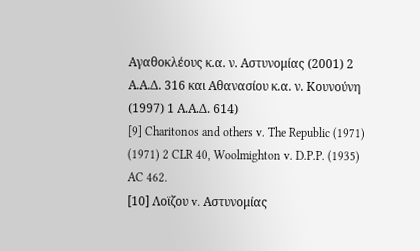Αγαθοκλέους κ.α. ν. Αστυνομίας (2001) 2 Α.Α.Δ. 316 και Αθανασίου κ.α. ν. Κουνούνη (1997) 1 Α.Α.Δ. 614)
[9] Charitonos and others v. The Republic (1971) (1971) 2 CLR 40, Woolmighton v. D.P.P. (1935) AC 462.
[10] Λοϊζου v. Αστυνομίας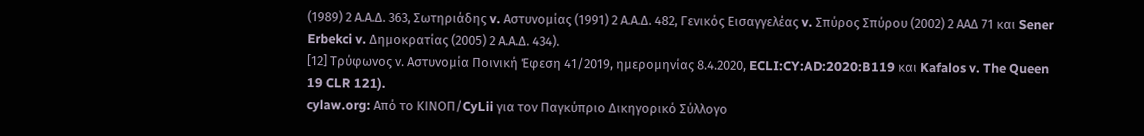(1989) 2 Α.Α.Δ. 363, Σωτηριάδης v. Αστυνομίας (1991) 2 Α.Α.Δ. 482, Γενικός Εισαγγελέας v. Σπύρος Σπύρου (2002) 2 ΑΑΔ 71 και Sener Erbekci v. Δημοκρατίας (2005) 2 Α.Α.Δ. 434).
[12] Τρύφωνος ν. Αστυνομία Ποινική Έφεση 41/2019, ημερομηνίας 8.4.2020, ECLI:CY:AD:2020:B119 και Kafalos v. The Queen 19 CLR 121).
cylaw.org: Από το ΚΙΝOΠ/CyLii για τον Παγκύπριο Δικηγορικό Σύλλογο